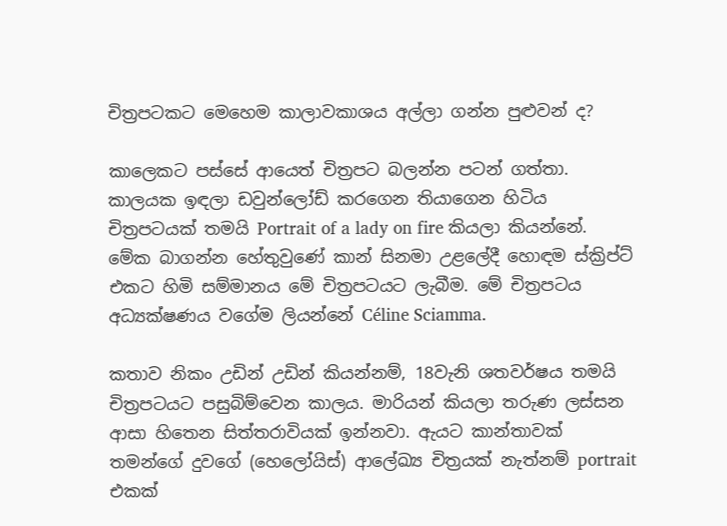චිත්‍රපටකට මෙහෙම කාලාවකාශය අල්ලා ගන්න පුළුවන් ද?

කාලෙකට පස්සේ ආයෙත් චිත්‍රපට බලන්න පටන් ගත්තා. කාලයක ඉඳලා ඩවුන්ලෝඩ් කරගෙන තියාගෙන හිටිය චිත්‍රපටයක් තමයි Portrait of a lady on fire කියලා කියන්නේ. මේක බාගන්න හේතුවුණේ කාන් සිනමා උළලේදී හොඳම ස්ක්‍රිප්ට් එකට හිමි සම්මානය මේ චිත්‍රපටයට ලැබීම. මේ චිත්‍රපටය අධ්‍යක්ෂණය වගේම ලියන්නේ Céline Sciamma.

කතාව නිකං උඩින් උඩින් කියන්නම්, 18වැනි ශතවර්ෂය තමයි චිත්‍රපටයට පසුබිම්වෙන කාලය. මාරියන් කියලා තරුණ ලස්සන ආසා හිතෙන සිත්තරාවියක් ඉන්නවා. ඇයට කාන්තාවක් තමන්ගේ දුවගේ (හෙලෝයිස්) ආලේඛ්‍ය චිත්‍රයක් නැත්නම් portrait එකක්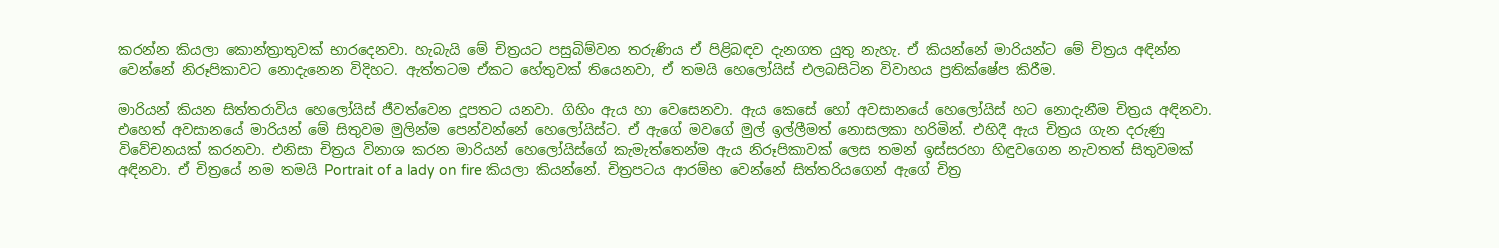කරන්න කියලා කොන්ත්‍රාතුවක් භාරදෙනවා. හැබැයි මේ චිත්‍රයට පසුබිම්වන තරුණිය ඒ පිළිබඳව දැනගත යුතු නැහැ. ඒ කියන්නේ මාරියන්ට මේ චිත්‍රය අඳින්න වෙන්නේ නිරූපිකාවට නොදැනෙන විදිහට. ඇත්තටම ඒකට හේතුවක් තියෙනවා, ඒ තමයි හෙලෝයිස් එලබසිටින විවාහය ප්‍රතික්ෂේප කිරීම.

මාරියන් කියන සිත්තරාවිය හෙලෝයිස් ජීවත්වෙන දූපතට යනවා. ගිහිං ඇය හා වෙසෙනවා. ඇය කෙසේ හෝ අවසානයේ හෙලෝයිස් හට නොදැනීම චිත්‍රය අඳිනවා. එහෙත් අවසානයේ මාරියන් මේ සිතුවම මුලින්ම පෙන්වන්නේ හෙලෝයිස්ට. ඒ ඇගේ මවගේ මුල් ඉල්ලීමත් නොසලකා හරිමින්. එහිදී ඇය චිත්‍රය ගැන දරුණු විවේචනයක් කරනවා. එනිසා චිත්‍රය විනාශ කරන මාරියන් හෙලෝයිස්ගේ කැමැත්තෙන්ම ඇය නිරූපිකාවක් ලෙස තමන් ඉස්සරහා හිඳුවගෙන නැවතත් සිතුවමක් අඳිනවා. ඒ චිත්‍රයේ නම තමයි Portrait of a lady on fire කියලා කියන්නේ. චිත්‍රපටය ආරම්භ වෙන්නේ සිත්තරියගෙන් ඇගේ චිත්‍ර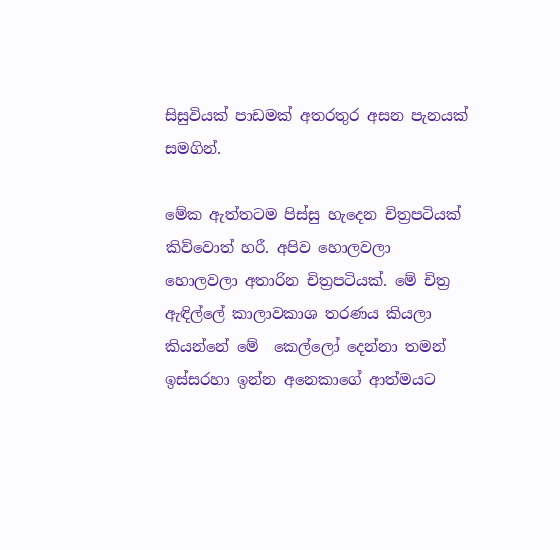සිසුවියක් පාඩමක් අතරතුර අසන පැනයක් සමගින්.

මේක ඇත්තටම පිස්සු හැදෙන චිත්‍රපටියක් කිව්වොත් හරී. අපිව හොලවලා හොලවලා අතාරින චිත්‍රපටියක්. මේ චිත්‍ර ඇඳිල්ලේ කාලාවකාශ තරණය කියලා කියන්නේ මේ  කෙල්ලෝ දෙන්නා තමන් ඉස්සරහා ඉන්න අනෙකාගේ ආත්මයට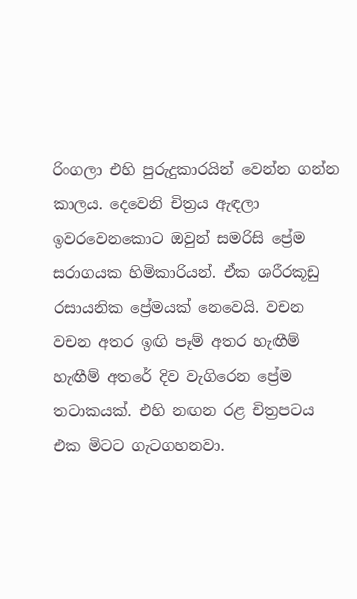රිංගලා එහි පුරුදුකාරයින් වෙන්න ගන්න කාලය. දෙවෙනි චිත්‍රය ඇඳලා ඉවරවෙනකොට ඔවුන් සමරිසි ප්‍රේම සරාගයක හිමිකාරියන්. ඒක ශරීරකූඩු රසායනික ප්‍රේමයක් නෙවෙයි. වචන වචන අතර ඉඟි පෑම් අතර හැඟීම් හැඟීම් අතරේ දිව වැගිරෙන ප්‍රේම තටාකයක්. එහි නඟන රළ චිත්‍රපටය එක මිටට ගැටගහනවා.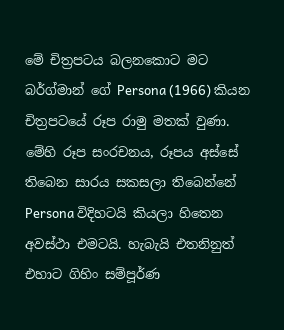මේ චිත්‍රපටය බලනකොට මට බර්ග්මාන් ගේ Persona (1966) කියන චිත්‍රපටයේ රූප රාමු මතක් වුණා. මේහි රූප සංරචනය, රූපය අස්සේ තිබෙන සාරය සකසලා තිබෙන්නේ Persona විදිහටයි කියලා හිතෙන අවස්ථා එමටයි. හැබැයි එතනිනුත් එහාට ගිහිං සම්පූර්ණ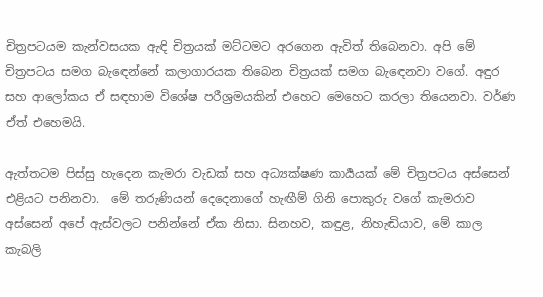චිත්‍රපටයම කැන්වසයක ඇඳි චිත්‍රයක් මට්ටමට අරගෙන ඇවිත් තිබෙනවා. අපි මේ චිත්‍රපටය සමග බැඳෙන්නේ කලාගාරයක තිබෙන චිත්‍රයක් සමග බැඳෙනවා වගේ. අඳුර සහ ආලෝකය ඒ සඳහාම විශේෂ පරීශ්‍රමයකින් එහෙට මෙහෙට කරලා තියෙනවා. වර්ණ ඒත් එහෙමයි.

ඇත්තටම පිස්සු හැදෙන කැමරා වැඩක් සහ අධ්‍යක්ෂණ කාර්‍යයක් මේ චිත්‍රපටය අස්සෙන් එළියට පනිනවා.  මේ තරුණියන් දෙදෙනාගේ හැඟීම් ගිනි පොකුරු වගේ කැමරාව අස්සෙන් අපේ ඇස්වලට පනින්නේ ඒක නිසා. සිනහව, කඳුළ, නිහැඬියාව, මේ කාල කැබලි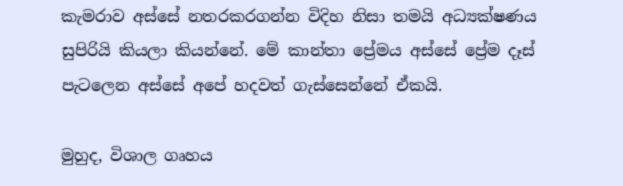කැමරාව අස්සේ නතරකරගන්න විදිහ නිසා තමයි අධ්‍යක්ෂණය සුපිරියි කියලා කියන්නේ. මේ කාන්තා ප්‍රේමය අස්සේ ප්‍රේම දෑස් පැටලෙන අස්සේ අපේ හදවත් ගැස්සෙන්නේ ඒකයි.

මුහුද, විශාල ගෘහය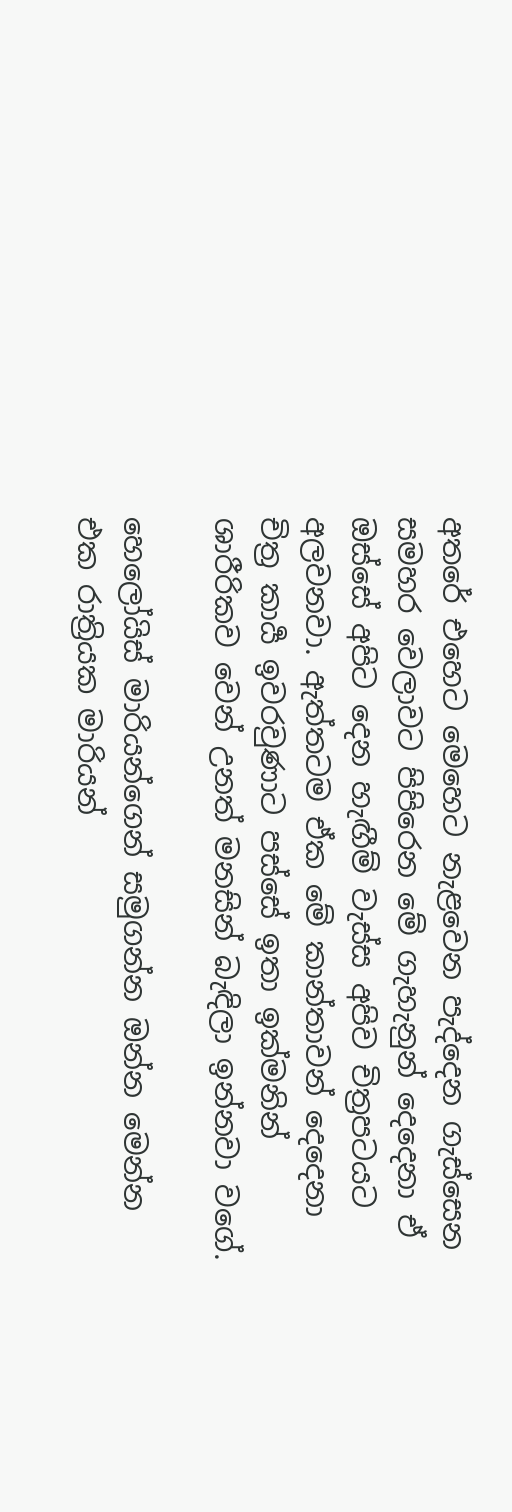අතරේ එහෙට මෙහෙට නැළවෙන පැද්දෙන ගැස්සෙන සමහර වෙලාවට පිපිරෙන මේ ගැහැනුන් දෙදෙනා ඒ ඔස්සේ අපිට දෙන හැඟීම් වැස්ස අපිව චිත්‍රපටයට අලවනවා. ඇත්තටම ඒක මේ කාන්තාවන් දෙදෙනා චිත්‍ර කාර්‍ය ඉවරවුණාට පස්සේ ඉතා ඉක්මනින් ශාරීරිකව වෙන් උනත් මනසින් බැඳිලා ඉන්නවා වගේ.

හෙලෝයිස් මාරියන්ගෙන් සමුගන්න ඔන්න මෙන්න එක රාත්‍රියක මාරියන්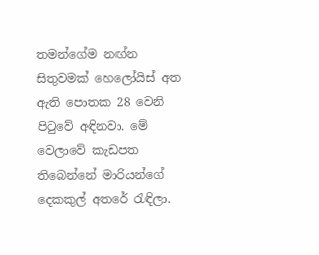තමන්ගේම නඟ්න සිතුවමක් හෙලෝයිස් අත ඇති පොතක 28 වෙනි පිටුවේ අඳිනවා. මේ වෙලාවේ කැඩපත තිබෙන්නේ මාරියන්ගේ දෙකකුල් අතරේ රැඳිලා.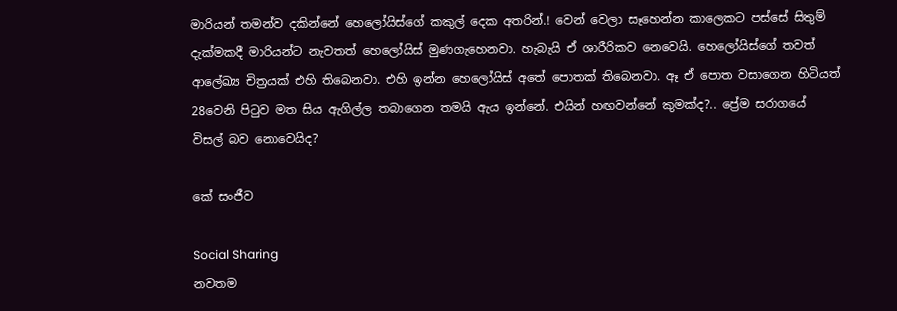මාරියන් තමන්ව දකින්නේ හෙලෝයිස්ගේ කකුල් දෙක අතරින්.! වෙන් වෙලා සෑහෙන්න කාලෙකට පස්සේ සිතුම් දැක්මකදී මාරියන්ට නැවතත් හෙලෝයිස් මුණගැහෙනවා. හැබැයි ඒ ශාරීරිකව නෙවෙයි. හෙලෝයිස්ගේ තවත් ආලේඛ්‍ය චිත්‍රයක් එහි තිබෙනවා. එහි ඉන්න හෙලෝයිස් අතේ පොතක් තිබෙනවා. ඈ ඒ පොත වසාගෙන හිටියත් 28වෙනි පිටුව මත සිය ඇගිල්ල තබාගෙන තමයි ඇය ඉන්නේ. එයින් හඟවන්නේ කුමක්ද?.. ප්‍රේම සරාගයේ විසල් බව නොවෙයිද?

කේ සංජීව

Social Sharing
නවතම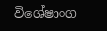විශේෂාංග